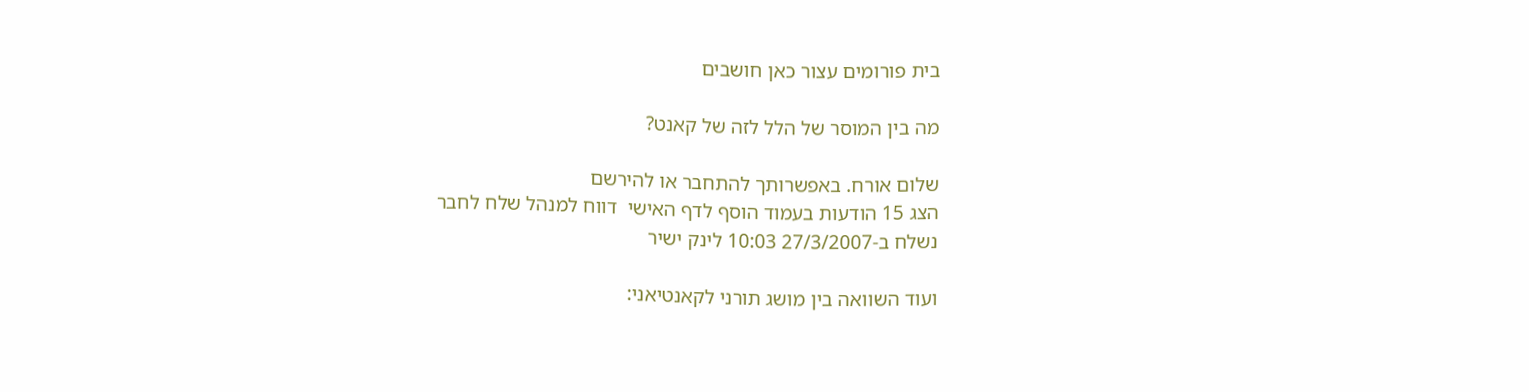בית פורומים עצור כאן חושבים

מה בין המוסר של הלל לזה של קאנט?

שלום אורח. באפשרותך להתחבר או להירשם
הצג 15 הודעות בעמוד הוסף לדף האישי  דווח למנהל שלח לחבר
נשלח ב-27/3/2007 10:03 לינק ישיר

ועוד השוואה בין מושג תורני לקאנטיאני: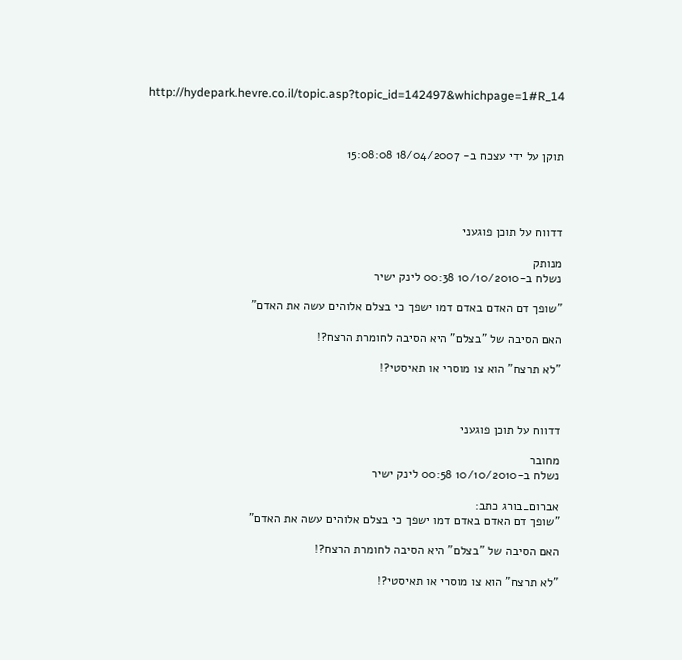http://hydepark.hevre.co.il/topic.asp?topic_id=142497&whichpage=1#R_14



תוקן על ידי עצכח ב- 18/04/2007 15:08:08




דדווח על תוכן פוגעני

מנותק
נשלח ב-10/10/2010 00:38 לינק ישיר

"שופך דם האדם באדם דמו ישפך כי בצלם אלוהים עשה את האדם"

האם הסיבה של "בצלם" היא הסיבה לחומרת הרצח?!

"לא תרצח" הוא צו מוסרי או תאיסטי?!



דדווח על תוכן פוגעני

מחובר
נשלח ב-10/10/2010 00:58 לינק ישיר

אברום_בורג כתב:
"שופך דם האדם באדם דמו ישפך כי בצלם אלוהים עשה את האדם"

האם הסיבה של "בצלם" היא הסיבה לחומרת הרצח?!

"לא תרצח" הוא צו מוסרי או תאיסטי?!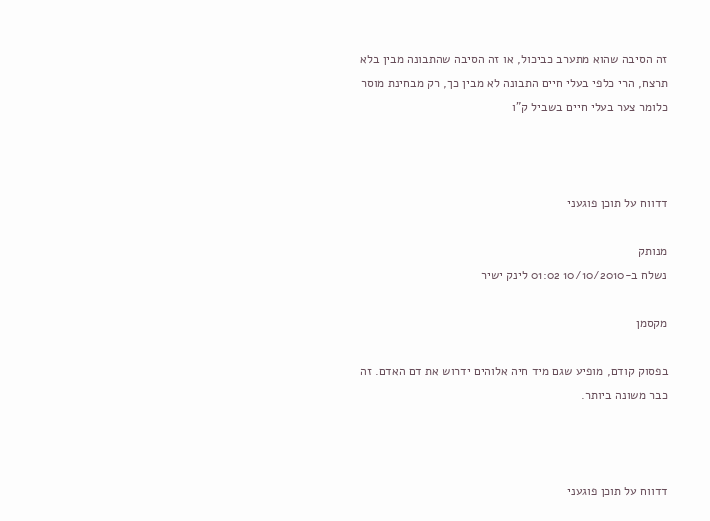זה הסיבה שהוא מתערב כביכול, או זה הסיבה שהתבונה מבין בלא תרצח, הרי כלפי בעלי חיים התבונה לא מבין כך, רק מבחינת מוסר כלומר צער בעלי חיים בשביל ק"ו



דדווח על תוכן פוגעני

מנותק
נשלח ב-10/10/2010 01:02 לינק ישיר

מקסמן

בפסוק קודם, מופיע שגם מיד חיה אלוהים ידרוש את דם האדם. זה כבר משונה ביותר.



דדווח על תוכן פוגעני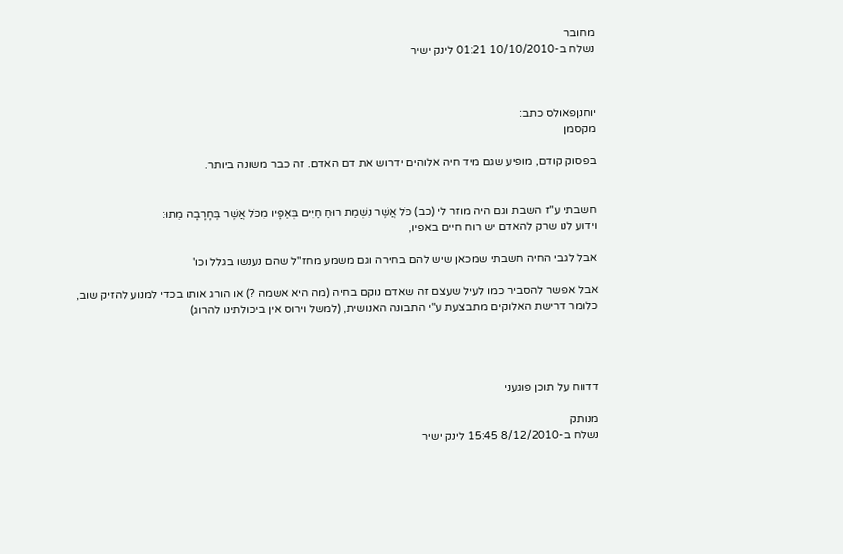מחובר
נשלח ב-10/10/2010 01:21 לינק ישיר



יוחנןפאולס כתב:
מקסמן

בפסוק קודם, מופיע שגם מיד חיה אלוהים ידרוש את דם האדם. זה כבר משונה ביותר.


חשבתי ע"ז השבת וגם היה מוזר לי (כב) כֹּל אֲשֶׁר נִשְׁמַת רוּחַ חַיִּים בְּאַפָּיו מִכֹּל אֲשֶׁר בֶּחָרָבָה מֵתוּ:
וידוע לנו שרק להאדם יש רוח חיים באפיו,

אבל לגבי החיה חשבתי שמכאן שיש להם בחירה וגם משמע מחז"ל שהם נענשו בגלל וכו'

אבל אפשר להסביר כמו לעיל שעצם זה שאדם נוקם בחיה (מה היא אשמה ?) או הורג אותו בכדי למנוע להזיק שוב,
כלומר דרישת האלוקים מתבצעת ע"י התבונה האנושית, (למשל וירוס אין ביכולתינו להרוג)




דדווח על תוכן פוגעני

מנותק
נשלח ב-8/12/2010 15:45 לינק ישיר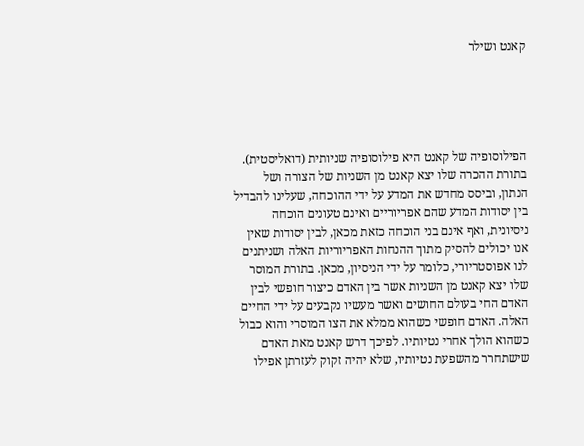קאנט ושילר





הפילוסופיה של קאנט היא פילוסופיה שניותית (דואליסטית). בתורת ההכרה שלו יצא קאנט מן השניות של הצורה ושל הנתון, וביסס מחדש את המדע על ידי ההוכחה, שעלינו להבדיל בין יסודות המדע שהם אפריוריים ואינם טעונים הוכחה ניסיונית, ואף אינם בני הוכחה כזאת מכאן, לבין יסודות שאין אנו יכולים להסיק מתוך ההנחות האפריוריות האלה ושניתנים לנו אפוסטריורי, כלומר על ידי הניסיון, מכאן. בתורת המוסר שלו יצא קאנט מן השניות אשר בין האדם כיצור חופשי לבין האדם החי בעולם החושים ואשר מעשיו נקבעים על ידי החיים האלה. האדם חופשי כשהוא ממלא את הצו המוסרי והוא כבול כשהוא הולך אחרי נטיותיו. לפיכך דרש קאנט מאת האדם שישתחרר מהשפעת נטיותיו, שלא יהיה זקוק לעזרתן אפילו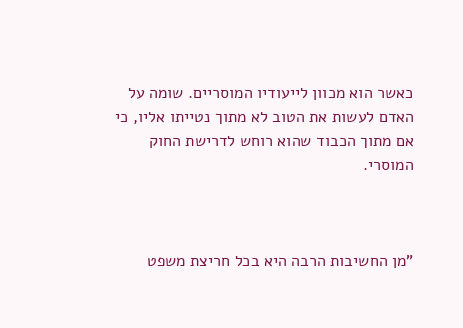כאשר הוא מכוון לייעודיו המוסריים. שומה על האדם לעשות את הטוב לא מתוך נטייתו אליו, כי אם מתוך הכבוד שהוא רוחש לדרישת החוק המוסרי.



"מן החשיבות הרבה היא בכל חריצת משפט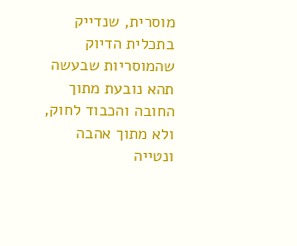מוסרית, שנדייק בתכלית הדיוק שהמוסריות שבעשה תהא נובעת מתוך החובה והכבוד לחוק, ולא מתוך אהבה ונטייה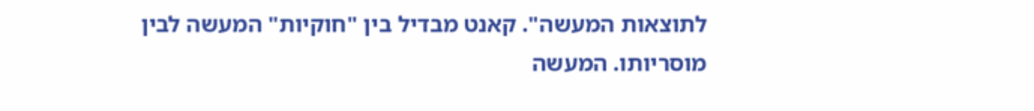לתוצאות המעשה". קאנט מבדיל בין "חוקיות" המעשה לבין מוסריותו. המעשה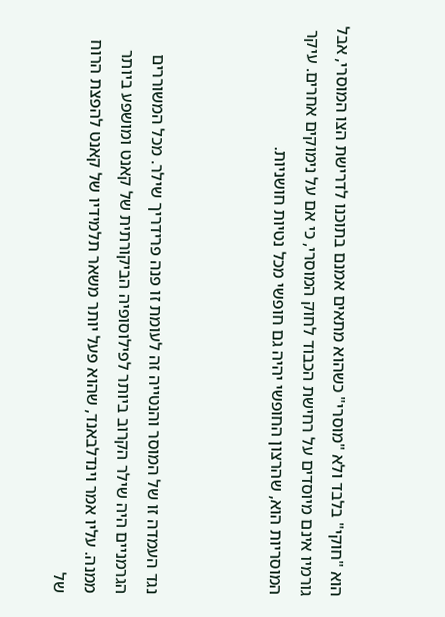הוא "חוקי" בלבד ולא "מוסרי" כשהוא מתאים אמנם בתוכנו לדרישת הצו המוסרי, אבל גורמיו אינם מיוסדים על רחישת הכבוד לחוק המוסרי, כי אם על נימוקים אחרים. עיקר המוסריות הוא, שהרצון החופשי יהיה גם חופשי מכל נטיות חושניות.



נגד העמדה זו של המוסר והנטייה זה לעומת זו פנה פרידריך שילר. מכל המשוררים הגרמניים היה שילר הקרוב ביותר לפילוסופיה הביקורתית של קאנט ומושפע ביותר ממנה. עליו אמר וינדלבאנד, שהוא פעל יותר משאר תלמידיו של קאנט להפצת הרוח של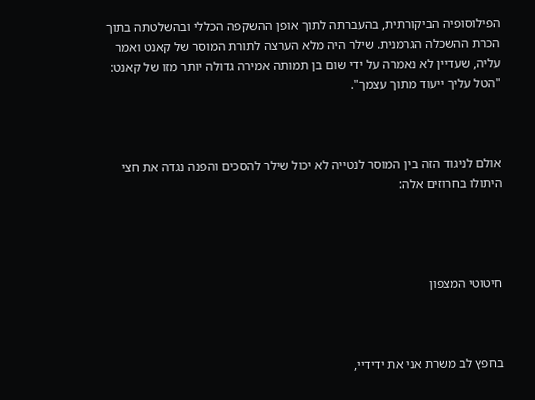הפילוסופיה הביקורתית, בהעברתה לתוך אופן ההשקפה הכללי ובהשלטתה בתוך הכרת ההשכלה הגרמנית. שילר היה מלא הערצה לתורת המוסר של קאנט ואמר עליה, שעדיין לא נאמרה על ידי שום בן תמותה אמירה גדולה יותר מזו של קאנט: "הטל עליך ייעוד מתוך עצמך".



אולם לניגוד הזה בין המוסר לנטייה לא יכול שילר להסכים והפנה נגדה את חצי היתולו בחרוזים אלה:




חיטוטי המצפון



בחפץ לב משרת אני את ידידיי,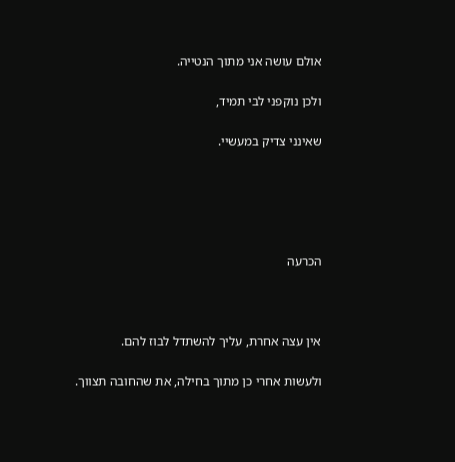אולם עושה אני מתוך הנטייה.

ולכן נוקפני לבי תמיד,

שאינני צדיק במעשיי.





הכרעה



אין עצה אחרת, עליך להשתדל לבוז להם.

ולעשות אחרי כן מתוך בחילה, את שהחובה תצווך.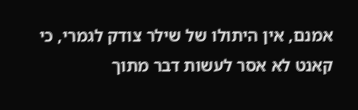אמנם, אין היתולו של שילר צודק לגמרי, כי קאנט לא אסר לעשות דבר מתוך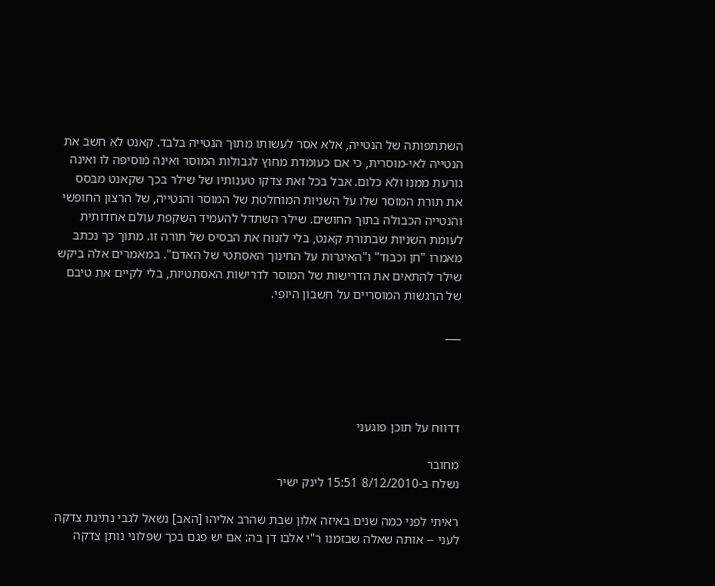השתתפותה של הנטייה, אלא אסר לעשותו מתוך הנטייה בלבד. קאנט לא חשב את הנטייה לאי-מוסרית, כי אם כעומדת מחוץ לגבולות המוסר ואינה מוסיפה לו ואינה גורעת ממנו ולא כלום. אבל בכל זאת צדקו טענותיו של שילר בכך שקאנט מבסס את תורת המוסר שלו על השניות המוחלטת של המוסר והנטייה, של הרצון החופשי והנטייה הכבולה בתוך החושים. שילר השתדל להעמיד השקפת עולם אחדותית לעומת השניות שבתורת קאנט, בלי לזנוח את הבסיס של תורה זו. מתוך כך נכתב מאמרו "חן וכבוד" ו"האיגרות על החינוך האסתטי של האדם". במאמרים אלה ביקש שילר להתאים את הדרישות של המוסר לדרישות האסתטיות, בלי לקיים את טיבם של הרגשות המוסריים על חשבון היופי.

___




דדווח על תוכן פוגעני

מחובר
נשלח ב-8/12/2010 15:51 לינק ישיר

ראיתי לפני כמה שנים באיזה אלון שבת שהרב אליהו [האב] נשאל לגבי נתינת צדקה לעני -- אותה שאלה שבזמנו ר"י אלבו דן בה: אם יש פגם בכך שפלוני נותן צדקה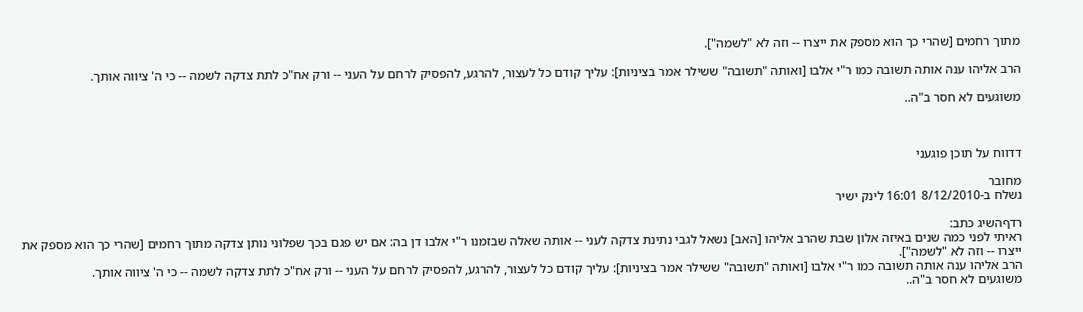מתוך רחמים [שהרי כך הוא מספק את ייצרו -- וזה לא "לשמה"].

הרב אליהו ענה אותה תשובה כמו ר"י אלבו [ואותה "תשובה" ששילר אמר בציניות]: עליך קודם כל לעצור, להרגע, להפסיק לרחם על העני -- ורק אח"כ לתת צדקה לשמה -- כי ה' ציווה אותך.

משוגעים לא חסר ב"ה..



דדווח על תוכן פוגעני

מחובר
נשלח ב-8/12/2010 16:01 לינק ישיר

רדףהשיג כתב:
ראיתי לפני כמה שנים באיזה אלון שבת שהרב אליהו [האב] נשאל לגבי נתינת צדקה לעני -- אותה שאלה שבזמנו ר"י אלבו דן בה: אם יש פגם בכך שפלוני נותן צדקה מתוך רחמים [שהרי כך הוא מספק את ייצרו -- וזה לא "לשמה"].
הרב אליהו ענה אותה תשובה כמו ר"י אלבו [ואותה "תשובה" ששילר אמר בציניות]: עליך קודם כל לעצור, להרגע, להפסיק לרחם על העני -- ורק אח"כ לתת צדקה לשמה -- כי ה' ציווה אותך.
משוגעים לא חסר ב"ה..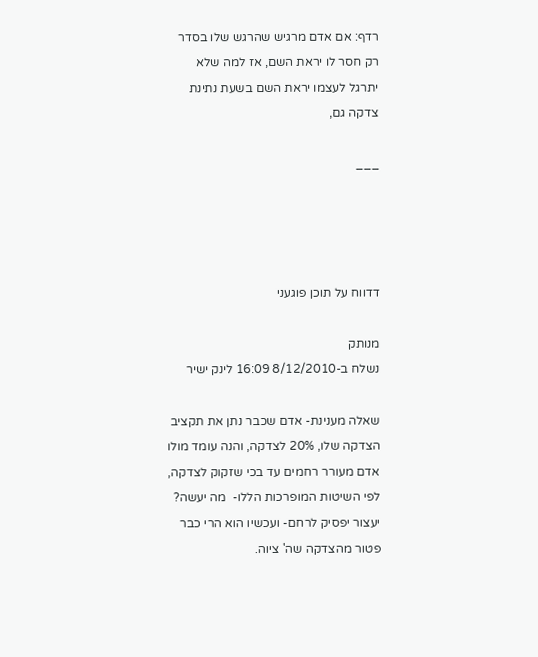רדף: אם אדם מרגיש שהרגש שלו בסדר רק חסר לו יראת השם, אז למה שלא יתרגל לעצמו יראת השם בשעת נתינת צדקה גם,

___




דדווח על תוכן פוגעני

מנותק
נשלח ב-8/12/2010 16:09 לינק ישיר

שאלה מענינת- אדם שכבר נתן את תקציב הצדקה שלו, 20% לצדקה, והנה עומד מולו אדם מעורר רחמים עד בכי שזקוק לצדקה, לפי השיטות המופרכות הללו-  מה יעשה? יעצור יפסיק לרחם- ועכשיו הוא הרי כבר פטור מהצדקה שה' ציוה.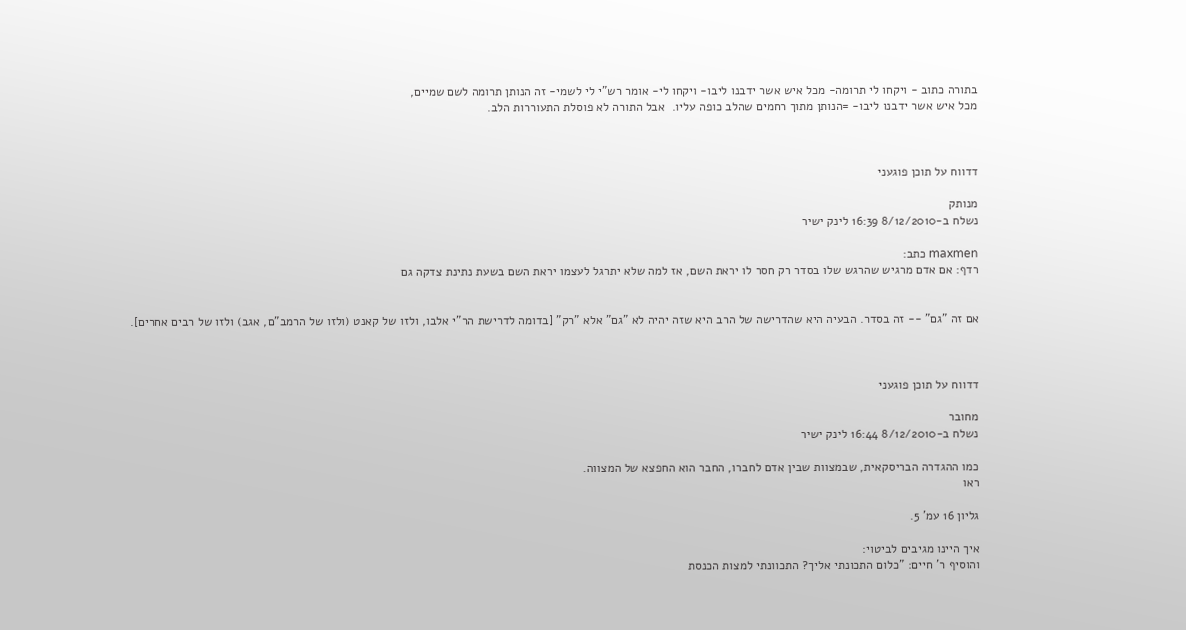בתורה כתוב - ויקחו לי תרומה- מכל איש אשר ידבנו ליבו- ויקחו לי- אומר רש"י לי לשמי- זה הנותן תרומה לשם שמיים,
מכל איש אשר ידבנו ליבו- =הנותן מתוך רחמים שהלב כופה עליו.  אבל התורה לא פוסלת התעוררות הלב.



דדווח על תוכן פוגעני

מנותק
נשלח ב-8/12/2010 16:39 לינק ישיר

maxmen כתב:
רדף: אם אדם מרגיש שהרגש שלו בסדר רק חסר לו יראת השם, אז למה שלא יתרגל לעצמו יראת השם בשעת נתינת צדקה גם


אם זה "גם" -- זה בסדר. הבעיה היא שהדרישה של הרב היא שזה יהיה לא "גם" אלא "רק" [בדומה לדרישת הר"י אלבו, ולזו של קאנט (ולזו של הרמב"ם, אגב) ולזו של רבים אחרים].



דדווח על תוכן פוגעני

מחובר
נשלח ב-8/12/2010 16:44 לינק ישיר

כמו ההגדרה הבריסקאית, שבמצוות שבין אדם לחברו, החבר הוא החפצא של המצווה.
ראו

גליון 16 עמ' 5.

איך היינו מגיבים לביטוי:
והוסיף ר' חיים: "כלום התכונתי אליך? התכוונתי למצות הכנסת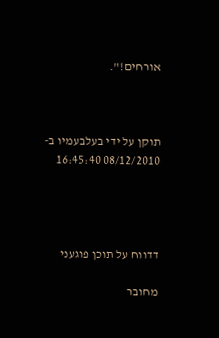אורחים!".



תוקן על ידי בעלבעמיו ב- 08/12/2010 16:45:40




דדווח על תוכן פוגעני

מחובר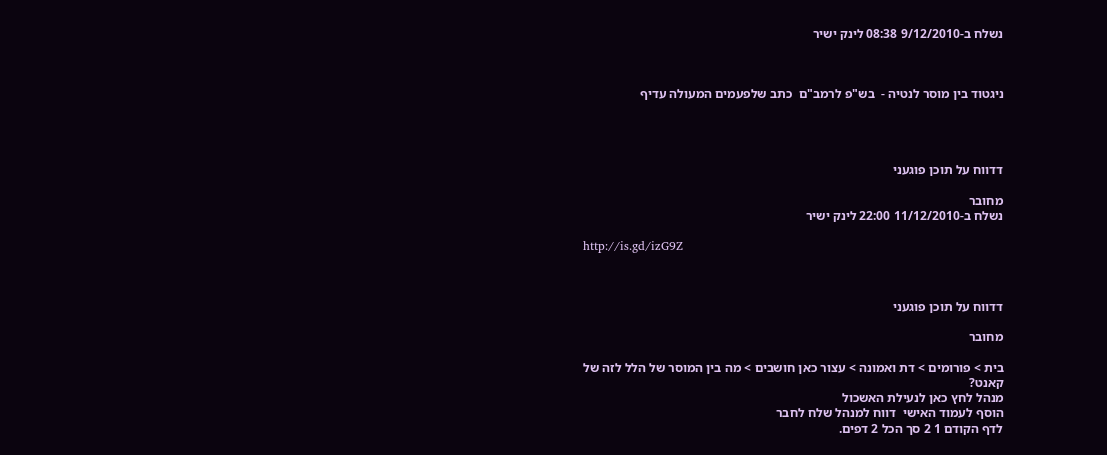נשלח ב-9/12/2010 08:38 לינק ישיר



ניגטוד בין מוסר לנטיה -  בש"פ לרמב"ם  כתב שלפעמים המעולה עדיף




דדווח על תוכן פוגעני

מחובר
נשלח ב-11/12/2010 22:00 לינק ישיר

http://is.gd/izG9Z



דדווח על תוכן פוגעני

מחובר

בית > פורומים > דת ואמונה > עצור כאן חושבים > מה בין המוסר של הלל לזה של קאנט?
מנהל לחץ כאן לנעילת האשכול
הוסף לעמוד האישי  דווח למנהל שלח לחבר
לדף הקודם 1 2 סך הכל 2 דפים.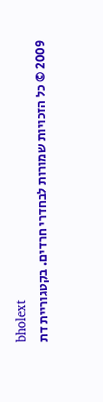bholext
2009 © כל הזכויות שמורות לבחדרי חרדים. בקטגוריית דת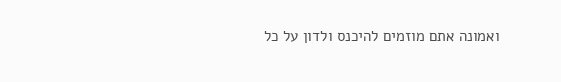ואמונה אתם מוזמים להיכנס ולדון על כל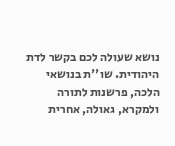נושא שעולה לכם בקשר לדת היהודית. שו''ת בנושאי הלכה, פרשנות לתורה ולמקרא, גאולה, אחרית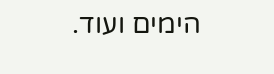הימים ועוד.